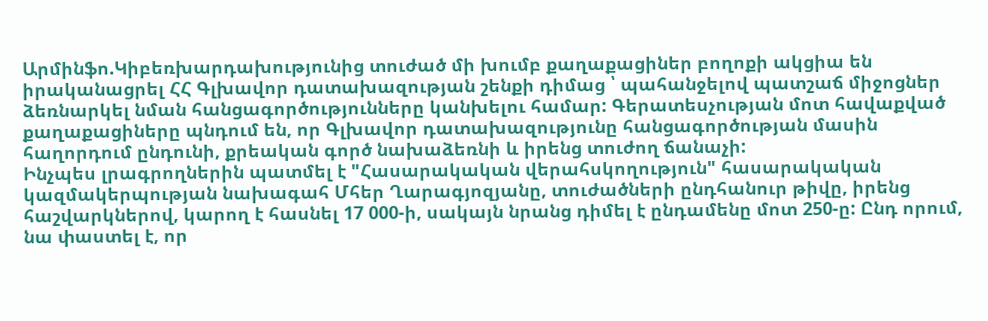Արմինֆո.Կիբեռխարդախությունից տուժած մի խումբ քաղաքացիներ բողոքի ակցիա են իրականացրել ՀՀ Գլխավոր դատախազության շենքի դիմաց ՝ պահանջելով պատշաճ միջոցներ ձեռնարկել նման հանցագործությունները կանխելու համար: Գերատեսչության մոտ հավաքված քաղաքացիները պնդում են, որ Գլխավոր դատախազությունը հանցագործության մասին հաղորդում ընդունի, քրեական գործ նախաձեռնի և իրենց տուժող ճանաչի:
Ինչպես լրագրողներին պատմել է "Հասարակական վերահսկողություն" հասարակական կազմակերպության նախագահ Մհեր Ղարագյոզյանը, տուժածների ընդհանուր թիվը, իրենց հաշվարկներով, կարող է հասնել 17 000-ի, սակայն նրանց դիմել է ընդամենը մոտ 250-ը: Ընդ որում, նա փաստել է, որ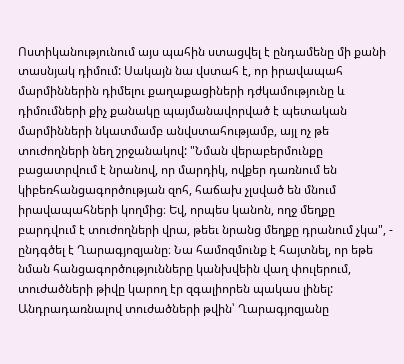Ոստիկանությունում այս պահին ստացվել է ընդամենը մի քանի տասնյակ դիմում: Սակայն նա վստահ է, որ իրավապահ մարմիններին դիմելու քաղաքացիների դժկամությունը և դիմումների քիչ քանակը պայմանավորված է պետական մարմինների նկատմամբ անվստահությամբ, այլ ոչ թե տուժողների նեղ շրջանակով: "Նման վերաբերմունքը բացատրվում է նրանով, որ մարդիկ, ովքեր դառնում են կիբեռհանցագործության զոհ, հաճախ չլսված են մնում իրավապահների կողմից։ Եվ, որպես կանոն, ողջ մեղքը բարդվում է տուժողների վրա, թեեւ նրանց մեղքը դրանում չկա", - ընդգծել է Ղարագյոզյանը։ Նա համոզմունք է հայտնել, որ եթե նման հանցագործությունները կանխվեին վաղ փուլերում, տուժածների թիվը կարող էր զգալիորեն պակաս լինել:
Անդրադառնալով տուժածների թվին՝ Ղարագյոզյանը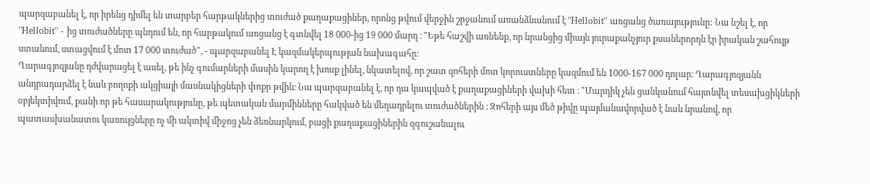պարզաբանել է, որ իրենց դիմել են տարբեր հարթակներից տուժած քաղաքացիներ, որոնց թվում վերջին շրջանում առանձնանում է "Hellobit" առցանց ծառայությունը: Նա նշել է, որ "Hellobit" - ից տուժածները պնդում են, որ հարթակում առցանց է գտնվել 18 000-ից 19 000 մարդ ։ "Եթե հաշվի առնենք, որ նրանցից միայն յուրաքանչյուր քսաներորդն էր իրական շահույթ ստանում, ստացվում է մոտ 17 000 տուժած", - պարզաբանել Է կազմակերպության նախագահը:
Ղարագյոզյանը դժվարացել է ասել, թե ինչ գումարների մասին կարող է խոսք լինել, նկատելով, որ շատ զոհերի մոտ կորուստները կազմում են 1000-167 000 դոլար։ Ղարագյոզյանն անդրադարձել է նաև բողոքի ակցիայի մասնակիցների փոքր թվին։ Նա պարզաբանել է, որ դա կապված է քաղաքացիների վախի հետ ։ "Մարդիկ չեն ցանկանում հայտնվել տեսախցիկների օբյեկտիվում, քանի որ թե հասարակությունը, թե պետական մարմինները հակված են մեղադրելու տուժածներին ։ Զոհերի այս մեծ թիվը պայմանավորված է նաև նրանով, որ պատասխանատու կառույցները ոչ մի ակտիվ միջոց չեն ձեռնարկում, բացի քաղաքացիներին զգուշանալու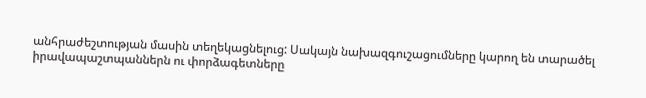անհրաժեշտության մասին տեղեկացնելուց: Սակայն նախազգուշացումները կարող են տարածել իրավապաշտպաններն ու փորձագետները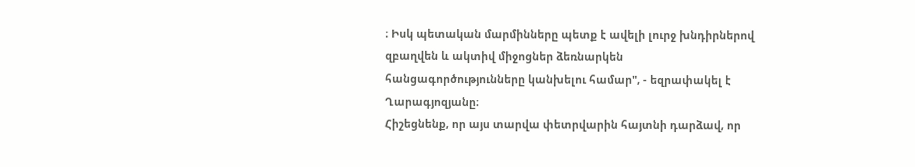։ Իսկ պետական մարմինները պետք է ավելի լուրջ խնդիրներով զբաղվեն և ակտիվ միջոցներ ձեռնարկեն հանցագործությունները կանխելու համար", - եզրափակել է Ղարագյոզյանը։
Հիշեցնենք, որ այս տարվա փետրվարին հայտնի դարձավ, որ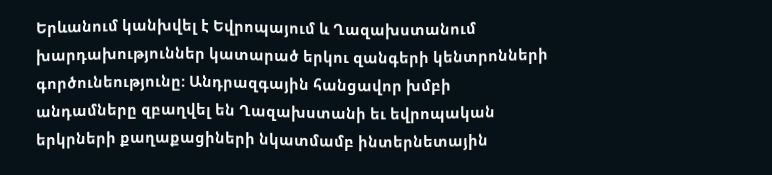Երևանում կանխվել է Եվրոպայում և Ղազախստանում խարդախություններ կատարած երկու զանգերի կենտրոնների գործունեությունը: Անդրազգային հանցավոր խմբի անդամները զբաղվել են Ղազախստանի եւ եվրոպական երկրների քաղաքացիների նկատմամբ ինտերնետային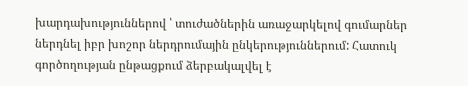խարդախություններով ՝ տուժածներին առաջարկելով գումարներ ներդնել իբր խոշոր ներդրումային ընկերություններում: Հատուկ գործողության ընթացքում ձերբակալվել է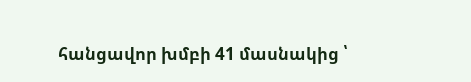հանցավոր խմբի 41 մասնակից ՝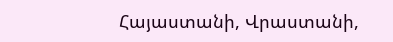Հայաստանի, Վրաստանի,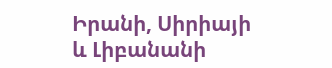Իրանի, Սիրիայի և Լիբանանի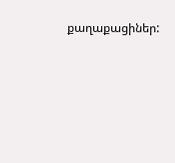քաղաքացիներ: